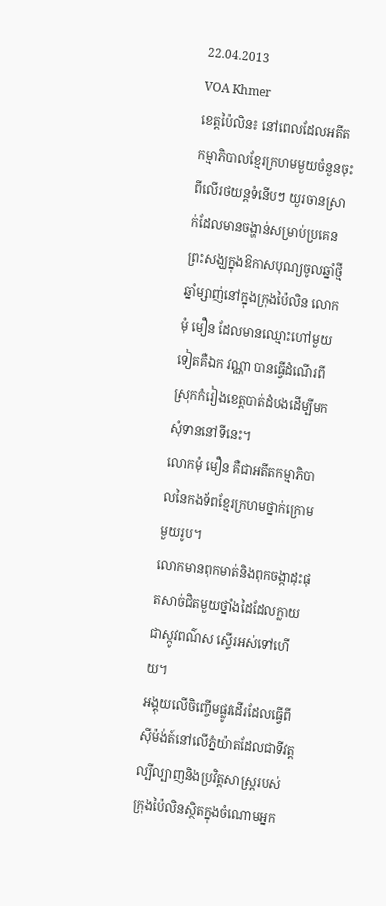22.04.2013
VOA Khmer
ខេត្តប៉ៃលិន៖ នៅពេលដែលអតីតកម្មាភិបាលខ្មែរក្រហមមួយចំនួនចុះពីលើរថយន្តទំនើបៗ យួរចានស្រាក់ដែលមានចង្ហាន់សម្រាប់ប្រគេនព្រះសង្ឃក្នុងឱកាសបុណ្យចូលឆ្នាំថ្មី ឆ្នាំម្សាញ់នៅក្នុងក្រុងប៉ៃលិន លោកមុំ មឿន ដែលមានឈ្មោះហៅមួយទៀតគឺឯក វណ្ណា បានធ្វើដំណើរពីស្រុកកំរៀងខេត្តបាត់ដំបងដើម្បីមកសុំទាននៅទីនេះ។
លោកមុំ មឿន គឺជាអតីតកម្មាភិបាលនៃកងទ័ពខ្មែរក្រហមថ្នាក់ក្រោមមួយរូប។
លោកមានពុកមាត់និងពុកចង្កាដុះផុតសាច់ជិតមួយថ្នាំងដៃដែលក្លាយជាស្កូវពណ៌ស ស្ទើរអស់ទៅហើយ។
អង្គុយលើចិញ្ចើមផ្លូវដើរដែលធ្វើពីស៊ីម៉ង់ត៍នៅលើភ្នំយ៉ាតដែលជាទីវត្តល្បីល្បាញនិងប្រវិត្តសាស្ដ្ររបស់ក្រុងប៉ៃលិនស្ថិតក្នុងចំណោមអ្នក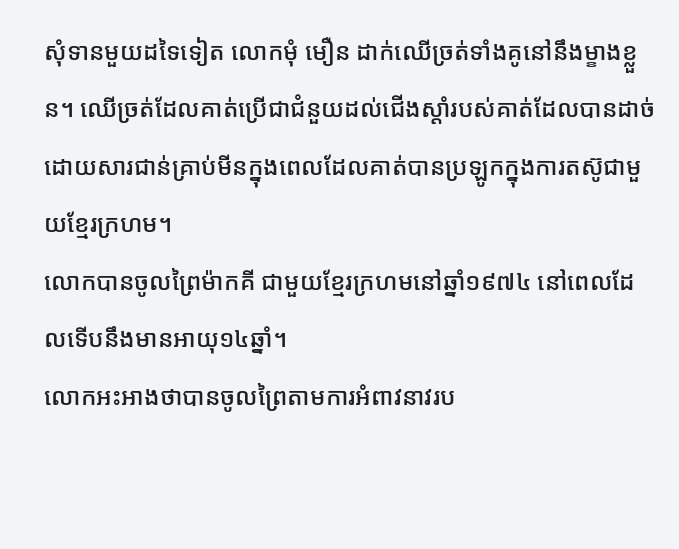សុំទានមួយដទៃទៀត លោកមុំ មឿន ដាក់ឈើច្រត់ទាំងគូនៅនឹងម្ខាងខ្លួន។ ឈើច្រត់ដែលគាត់ប្រើជាជំនួយដល់ជើងស្តាំរបស់គាត់ដែលបានដាច់ដោយសារជាន់គ្រាប់មីនក្នុងពេលដែលគាត់បានប្រឡូកក្នុងការតស៊ូជាមួយខ្មែរក្រហម។
លោកបានចូលព្រៃម៉ាកគី ជាមួយខ្មែរក្រហមនៅឆ្នាំ១៩៧៤ នៅពេលដែលទើបនឹងមានអាយុ១៤ឆ្នាំ។
លោកអះអាងថាបានចូលព្រៃតាមការអំពាវនាវរប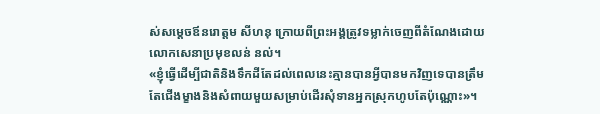ស់សម្តេចឪនរោត្តម សីហនុ ក្រោយពីព្រះអង្គត្រូវទម្លាក់ចេញពីតំណែងដោយលោកសេនាប្រមុខលន់ នល់។
«ខ្ញុំធ្វើដើម្បីជាតិនិងទឹកដីតែដល់ពេលនេះគ្មានបានអ្វីបានមកវិញទេបានត្រឹមតែជើងម្ខាងនិងសំពាយមួយសម្រាប់ដើរសុំទានអ្នកស្រុកហូបតែប៉ុណ្ណោះ»។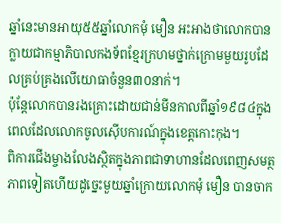ឆ្នាំនេះមានអាយុ៥៥ឆ្នាំលោកមុំ មឿន អះអាងថាលោកបានក្លាយជាកម្មាភិបាលកងទ័ពខ្មែរក្រហមថ្នាក់ក្រោមមួយរូបដែលគ្រប់គ្រងលើយោធាចំនួន៣០នាក់។
ប៉ុន្តែលោកបានរងគ្រោះដោយជាន់មីនកាលពីឆ្នាំ១៩៨៤ក្នុងពេលដែលលោកចូលស៊ើបការណ៍ក្នុងខេត្តកោះកុង។
ពិការជើងម្ចាងលែងស្ថិតក្នុងភាពជាទាហានដែលពេញសមត្ថភាពទៀតហើយដូច្នេះមួយឆ្នាំក្រោយលោកមុំ មឿន បានចាក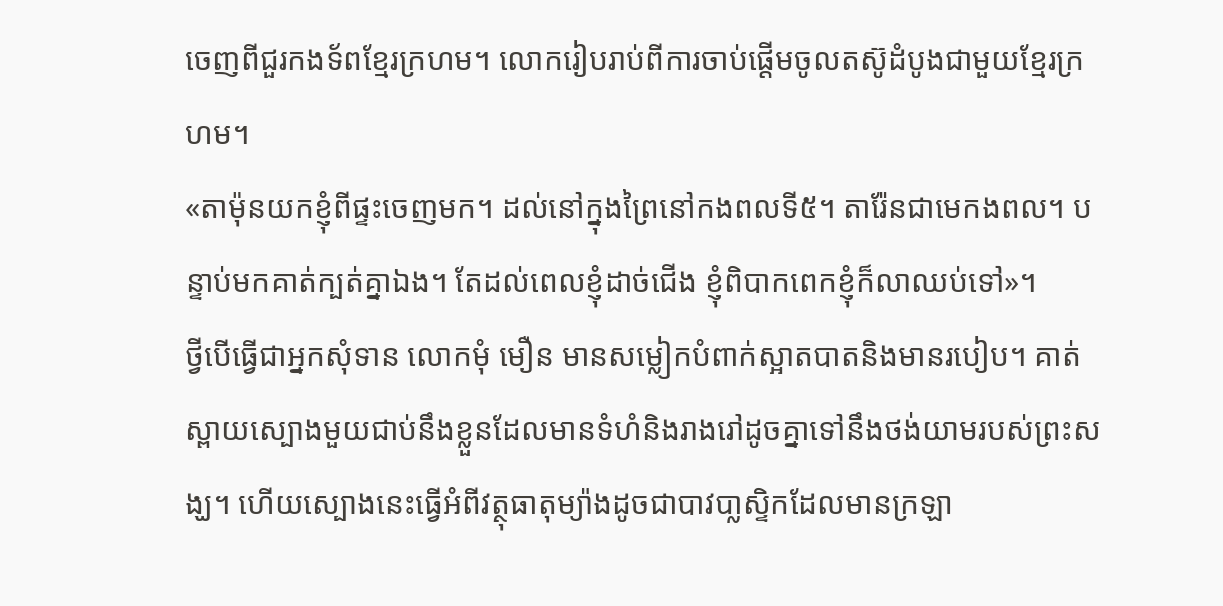ចេញពីជួរកងទ័ពខ្មែរក្រហម។ លោករៀបរាប់ពីការចាប់ផ្តើមចូលតស៊ូដំបូងជាមួយខ្មែរក្រហម។
«តាម៉ុនយកខ្ញុំពីផ្ទះចេញមក។ ដល់នៅក្នុងព្រៃនៅកងពលទី៥។ តារ៉ែនជាមេកងពល។ បន្ទាប់មកគាត់ក្បត់គ្នាឯង។ តែដល់ពេលខ្ញុំដាច់ជើង ខ្ញុំពិបាកពេកខ្ញុំក៏លាឈប់ទៅ»។
ថ្វីបើធ្វើជាអ្នកសុំទាន លោកមុំ មឿន មានសម្លៀកបំពាក់ស្អាតបាតនិងមានរបៀប។ គាត់ស្ពាយស្បោងមួយជាប់នឹងខ្លួនដែលមានទំហំនិងរាងរៅដូចគ្នាទៅនឹងថង់យាមរបស់ព្រះសង្ឃ។ ហើយស្បោងនេះធ្វើអំពីវត្ថុធាតុម្យ៉ាងដូចជាបាវបា្លស្ទិកដែលមានក្រឡា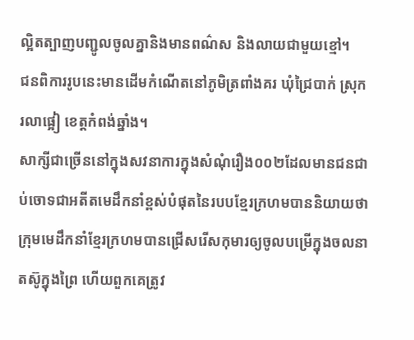ល្អិតត្បាញបញ្ជូលចូលគ្នានិងមានពណ៌ស និងលាយជាមួយខ្មៅ។
ជនពិការរូបនេះមានដើមកំណើតនៅភូមិត្រពាំងគរ ឃុំជ្រៃបាក់ ស្រុករលាផ្អៀ ខេត្តកំពង់ឆ្នាំង។
សាក្សីជាច្រើននៅក្នុងសវនាការក្នុងសំណុំរឿង០០២ដែលមានជនជាប់ចោទជាអតីតមេដឹកនាំខ្ពស់បំផុតនៃរបបខ្មែរក្រហមបាននិយាយថាក្រុមមេដឹកនាំខ្មែរក្រហមបានជ្រើសរើសកុមារឲ្យចូលបម្រើក្នុងចលនាតស៊ូក្នុងព្រៃ ហើយពួកគេត្រូវ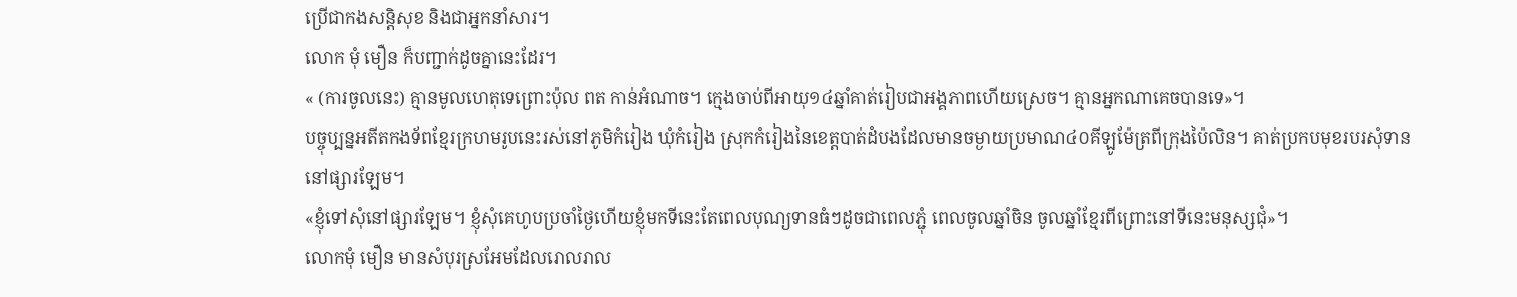ប្រើជាកងសន្តិសុខ និងជាអ្នកនាំសារ។
លោក មុំ មឿន ក៏បញ្ជាក់ដូចគ្នានេះដែរ។
« (ការចូលនេះ) គ្មានមូលហេតុទេព្រោះប៉ុល ពត កាន់អំណាច។ ក្មេងចាប់ពីអាយុ១៤ឆ្នាំគាត់រៀបជាអង្គភាពហើយស្រេច។ គ្មានអ្នកណាគេចបានទេ»។
បច្ចុប្បន្នអតីតកងទ័ពខ្មែរក្រហមរូបនេះរស់នៅភូមិកំរៀង ឃុំកំរៀង ស្រុកកំរៀងនៃខេត្តបាត់ដំបងដែលមានចម្ងាយប្រមាណ៤០គីឡូម៉ែត្រពីក្រុងប៉ៃលិន។ គាត់ប្រកបមុខរបរសុំទាននៅផ្សារឡែម។
«ខ្ញុំទៅសុំនៅផ្សារឡែម។ ខ្ញុំសុំគេហូបប្រចាំថ្ងៃហើយខ្ញុំមកទីនេះតែពេលបុណ្យទានធំៗដូចជាពេលភ្ជុំ ពេលចូលឆ្នាំចិន ចូលឆ្នាំខ្មែរពីព្រោះនៅទីនេះមនុស្សជុំ»។
លោកមុំ មឿន មានសំបុរស្រអែមដែលរោលរាល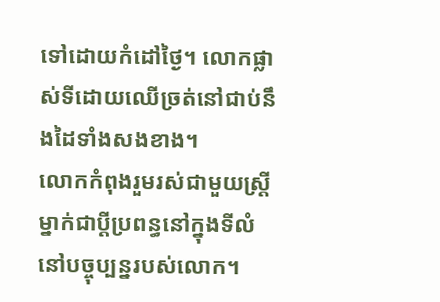ទៅដោយកំដៅថ្ងៃ។ លោកផ្លាស់ទីដោយឈើច្រត់នៅជាប់នឹងដៃទាំងសងខាង។
លោកកំពុងរួមរស់ជាមួយស្ត្រីម្នាក់ជាប្តីប្រពន្ធនៅក្នុងទីលំនៅបច្ចុប្បន្នរបស់លោក។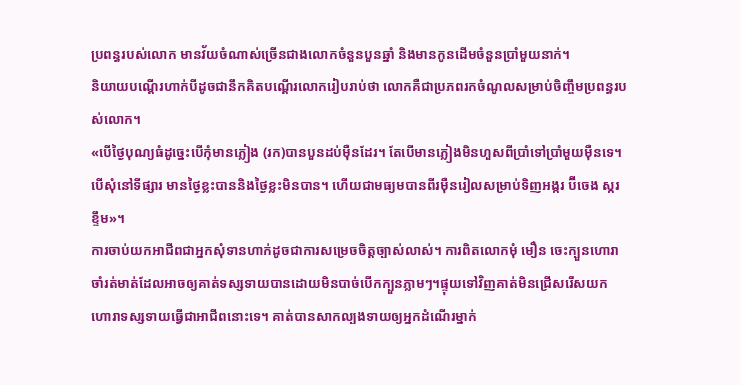ប្រពន្ធរបស់លោក មានវ័យចំណាស់ច្រើនជាងលោកចំនួនបួនឆ្នាំ និងមានកូនដើមចំនួនប្រាំមួយនាក់។
និយាយបណ្តើរហាក់បីដូចជានឹកគិតបណ្តើរលោករៀបរាប់ថា លោកគឺជាប្រភពរកចំណូលសម្រាប់ចិញ្ចឹមប្រពន្ធរបស់លោក។
«បើថ្ងៃបុណ្យធំដូច្នេះបើកុំមានភ្លៀង (រក)បានបួនដប់ម៉ឺនដែរ។ តែបើមានភ្លៀងមិនហួសពីប្រាំទៅប្រាំមួយម៉ឺនទេ។បើសុំនៅទីផ្សារ មានថ្ងៃខ្លះបាននិងថ្ងៃខ្លះមិនបាន។ ហើយជាមធ្យមបានពីរម៉ឺនរៀលសម្រាប់ទិញអង្ករ ប៊ីចេង ស្ករ ខ្ទឹម»។
ការចាប់យកអាជីពជាអ្នកសុំទានហាក់ដូចជាការសម្រេចចិត្តច្បាស់លាស់។ ការពិតលោកមុំ មឿន ចេះក្បួនហោរាចាំរត់មាត់ដែលអាចឲ្យគាត់ទស្សទាយបានដោយមិនបាច់បើកក្បួនភ្លាមៗ។ផ្ទុយទៅវិញគាត់មិនជ្រើសរើសយកហោរាទស្សទាយធ្វើជាអាជីពនោះទេ។ គាត់បានសាកល្បងទាយឲ្យអ្នកដំណើរម្នាក់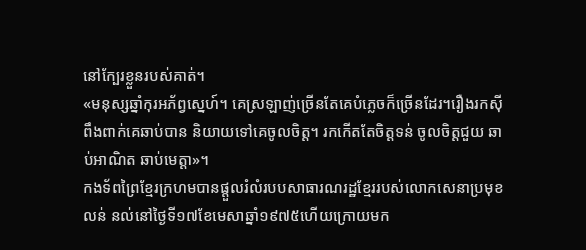នៅក្បែរខ្លួនរបស់គាត់។
«មនុស្សឆ្នាំកុរអភ័ព្វស្នេហ៍។ គេស្រឡាញ់ច្រើនតែគេបំភ្លេចក៏ច្រើនដែរ។រឿងរកស៊ីពឹងពាក់គេឆាប់បាន និយាយទៅគេចូលចិត្ត។ រកកើតតែចិត្តទន់ ចូលចិត្តជួយ ឆាប់អាណិត ឆាប់មេត្តា»។
កងទ័ពព្រៃខ្មែរក្រហមបានផ្តួលរំលំរបបសាធារណរដ្ឋខ្មែររបស់លោកសេនាប្រមុខលន់ នល់នៅថ្ងៃទី១៧ខែមេសាឆ្នាំ១៩៧៥ហើយក្រោយមក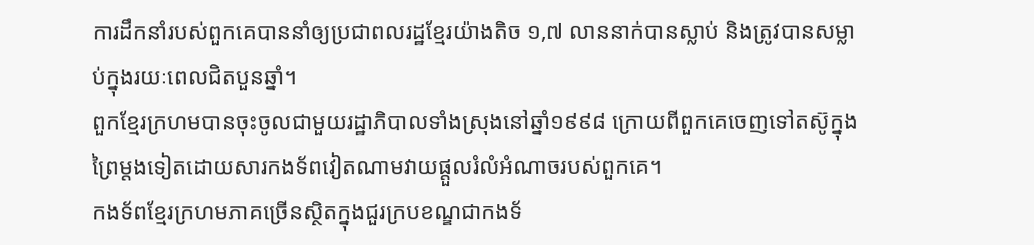ការដឹកនាំរបស់ពួកគេបាននាំឲ្យប្រជាពលរដ្ឋខ្មែរយ៉ាងតិច ១,៧ លាននាក់បានស្លាប់ និងត្រូវបានសម្លាប់ក្នុងរយៈពេលជិតបួនឆ្នាំ។
ពួកខ្មែរក្រហមបានចុះចូលជាមួយរដ្ឋាភិបាលទាំងស្រុងនៅឆ្នាំ១៩៩៨ ក្រោយពីពួកគេចេញទៅតស៊ូក្នុងព្រៃម្តងទៀតដោយសារកងទ័ពវៀតណាមវាយផ្តួលរំលំអំណាចរបស់ពួកគេ។
កងទ័ពខ្មែរក្រហមភាគច្រើនស្ថិតក្នុងជួរក្របខណ្ឌជាកងទ័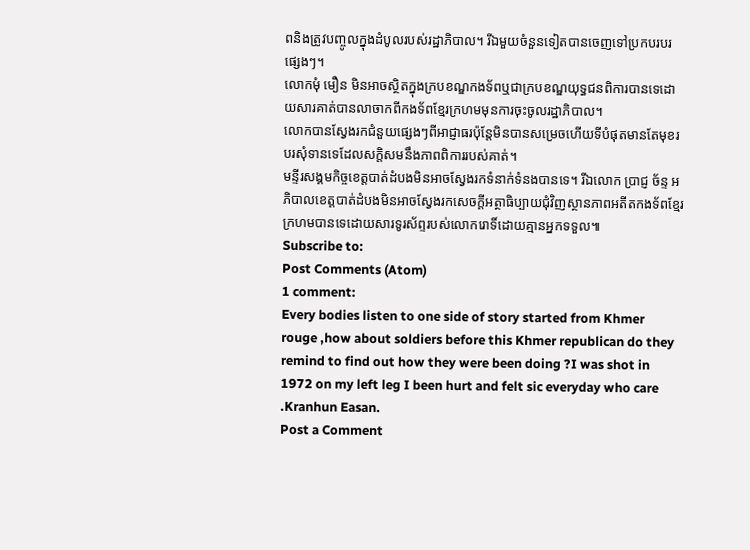ពនិងត្រូវបញ្ចូលក្នុងដំបូលរបស់រដ្ឋាភិបាល។ រីឯមួយចំនួនទៀតបានចេញទៅប្រកបរបរផ្សេងៗ។
លោកមុំ មឿន មិនអាចស្ថិតក្នុងក្របខណ្ឌកងទ័ពឬជាក្របខណ្ឌយុទ្ធជនពិការបានទេដោយសារគាត់បានលាចាកពីកងទ័ពខ្មែរក្រហមមុនការចុះចូលរដ្ឋាភិបាល។
លោកបានស្វែងរកជំនួយផ្សេងៗពីអាជ្ញាធរប៉ុន្តែមិនបានសម្រេចហើយទីបំផុតមានតែមុខរបរសុំទានទេដែលសក្តិសមនឹងភាពពិការរបស់គាត់។
មន្ទីរសង្គមកិច្ចខេត្តបាត់ដំបងមិនអាចស្វែងរកទំនាក់ទំនងបានទេ។ រីឯលោក ប្រាជ្ញ ច័ន្ទ អភិបាលខេត្តបាត់ដំបងមិនអាចស្វែងរកសេចក្តីអត្ថាធិប្បាយជុំវិញស្ថានភាពអតីតកងទ័ពខ្មែរក្រហមបានទេដោយសារទូរស័ព្ទរបស់លោករោទិ៍ដោយគ្មានអ្នកទទួល៕
Subscribe to:
Post Comments (Atom)
1 comment:
Every bodies listen to one side of story started from Khmer rouge ,how about soldiers before this Khmer republican do they remind to find out how they were been doing ?I was shot in 1972 on my left leg I been hurt and felt sic everyday who care .Kranhun Easan.
Post a Comment